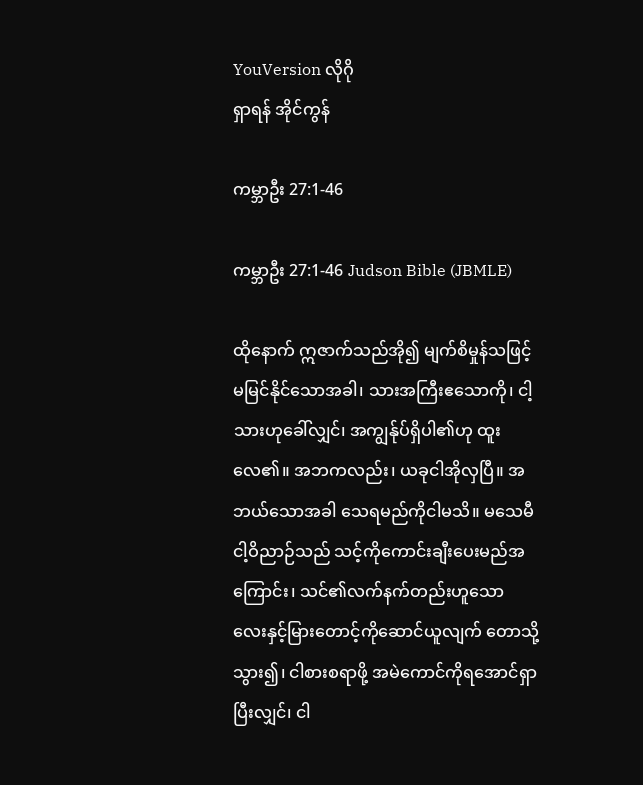YouVersion လိုဂို
ရှာရန် အိုင်ကွန်

ကမ္ဘာဦး 27:1-46

ကမ္ဘာဦး 27:1-46 Judson Bible (JBMLE)

ထိုနောက် ဣဇာက်သည်အို၍ မျက်စိမှုန်သဖြင့် မမြင်နိုင်သောအခါ၊ သားအကြီးဧသောကို၊ ငါ့သားဟုခေါ်လျှင်၊ အကျွန်ုပ်ရှိပါ၏ဟု ထူးလေ၏။ အဘကလည်း၊ ယခုငါအိုလှပြီ။ အဘယ်သောအခါ သေရမည်ကိုငါမသိ။ မသေမီ ငါ့ဝိညာဉ်သည် သင့်ကိုကောင်းချီးပေးမည်အကြောင်း၊ သင်၏လက်နက်တည်းဟူသော လေးနှင့်မြားတောင့်ကိုဆောင်ယူလျက် တောသို့သွား၍၊ ငါစားစရာဖို့ အမဲကောင်ကိုရအောင်ရှာပြီးလျှင်၊ ငါ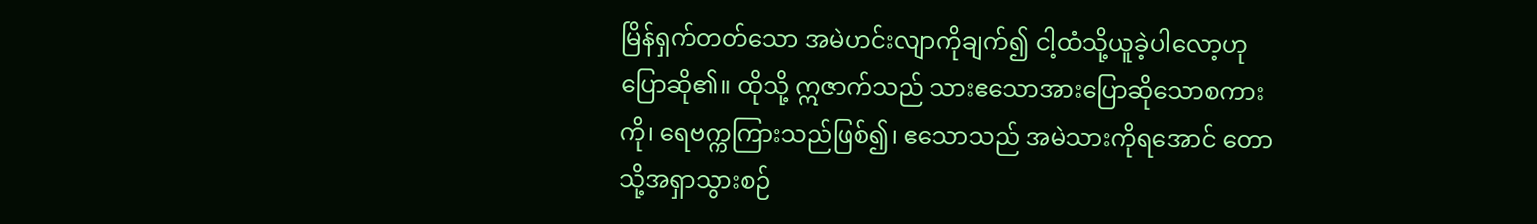မြိန်ရှက်တတ်သော အမဲဟင်းလျာကိုချက်၍ ငါ့ထံသို့ယူခဲ့ပါလော့ဟု ပြောဆို၏။ ထိုသို့ ဣဇာက်သည် သားဧသောအားပြောဆိုသောစကားကို၊ ရေဗက္ကကြားသည်ဖြစ်၍၊ ဧသောသည် အမဲသားကိုရအောင် တောသို့အရှာသွားစဉ်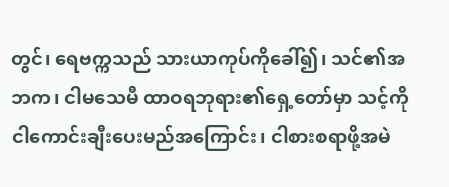တွင်၊ ရေဗက္ကသည် သားယာကုပ်ကိုခေါ်၍၊ သင်၏အဘက၊ ငါမသေမီ ထာဝရဘုရား၏ရှေ့တော်မှာ သင့်ကို ငါကောင်းချီးပေးမည်အကြောင်း၊ ငါစားစရာဖို့အမဲ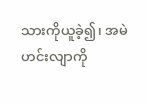သားကိုယူခဲ့၍၊ အမဲဟင်းလျာကို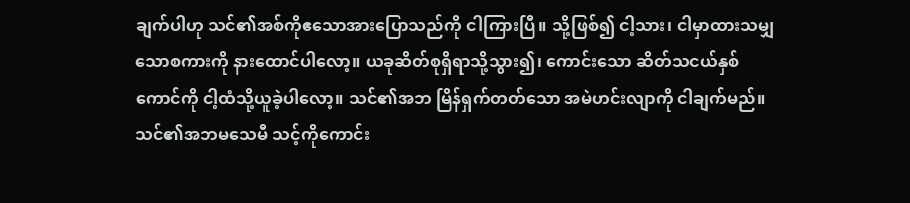ချက်ပါဟု သင်၏အစ်ကိုဧသောအားပြောသည်ကို ငါကြားပြီ။ သို့ဖြစ်၍ ငါ့သား၊ ငါမှာထားသမျှသောစကားကို နားထောင်ပါလော့။ ယခုဆိတ်စုရှိရာသို့သွား၍၊ ကောင်းသော ဆိတ်သငယ်နှစ်ကောင်ကို ငါ့ထံသို့ယူခဲ့ပါလော့။ သင်၏အဘ မြိန်ရှက်တတ်သော အမဲဟင်းလျာကို ငါချက်မည်။ သင်၏အဘမသေမီ သင့်ကိုကောင်း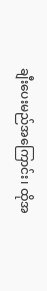ချီးပေးမည်အကြောင်း၊ ထိုအ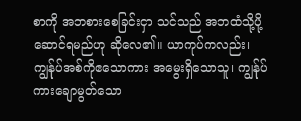စာကို အဘစားစေခြင်းငှာ သင်သည် အဘထံသို့ပို့ဆောင်ရမည်ဟု ဆိုလေ၏။ ယာကုပ်ကလည်း၊ ကျွန်ုပ်အစ်ကိုဧသောကား အမွေးရှိသောသူ၊ ကျွန်ုပ်ကားချောမွတ်သော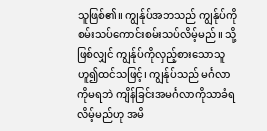သူဖြစ်၏။ ကျွန်ုပ်အဘသည် ကျွန်ုပ်ကို စမ်းသပ်ကောင်းစမ်းသပ်လိမ့်မည်။ သို့ဖြစ်လျှင် ကျွန်ုပ်ကိုလှည့်စားသောသူဟူ၍ထင်သဖြင့်၊ ကျွန်ုပ်သည် မင်္ဂလာကိုမရဘဲ ကျိန်ခြင်းအမင်္ဂလာကိုသာခံရလိမ့်မည်ဟု အမိ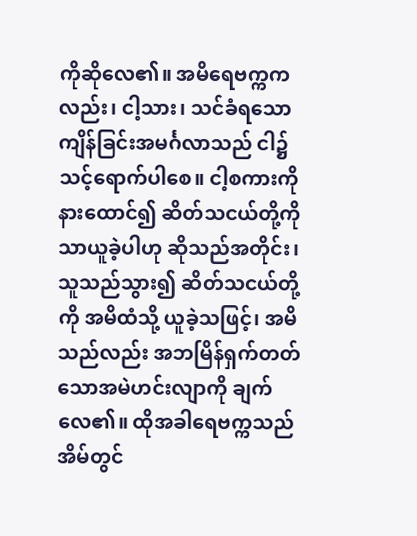ကိုဆိုလေ၏။ အမိရေဗက္ကကလည်း၊ ငါ့သား၊ သင်ခံရသောကျိန်ခြင်းအမင်္ဂလာသည် ငါ၌သင့်ရောက်ပါစေ။ ငါ့စကားကိုနားထောင်၍ ဆိတ်သငယ်တို့ကိုသာယူခဲ့ပါဟု ဆိုသည်အတိုင်း၊ သူသည်သွား၍ ဆိတ်သငယ်တို့ကို အမိထံသို့ ယူခဲ့သဖြင့်၊ အမိသည်လည်း အဘမြိန်ရှက်တတ်သောအမဲဟင်းလျာကို ချက်လေ၏။ ထိုအခါရေဗက္ကသည် အိမ်တွင်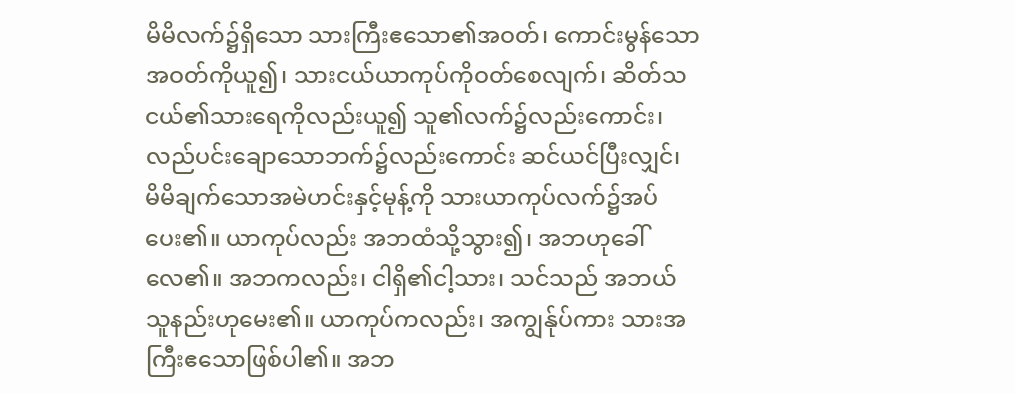မိမိလက်၌ရှိသော သားကြီးဧသော၏အဝတ်၊ ကောင်းမွန်သောအဝတ်ကိုယူ၍၊ သားငယ်ယာကုပ်ကိုဝတ်စေလျက်၊ ဆိတ်သငယ်၏သားရေကိုလည်းယူ၍ သူ၏လက်၌လည်းကောင်း၊ လည်ပင်းချောသောဘက်၌လည်းကောင်း ဆင်ယင်ပြီးလျှင်၊ မိမိချက်သောအမဲဟင်းနှင့်မုန့်ကို သားယာကုပ်လက်၌အပ်ပေး၏။ ယာကုပ်လည်း အဘထံသို့သွား၍၊ အဘဟုခေါ်လေ၏။ အဘကလည်း၊ ငါရှိ၏ငါ့သား၊ သင်သည် အဘယ်သူနည်းဟုမေး၏။ ယာကုပ်ကလည်း၊ အကျွန်ုပ်ကား သားအကြီးဧသောဖြစ်ပါ၏။ အဘ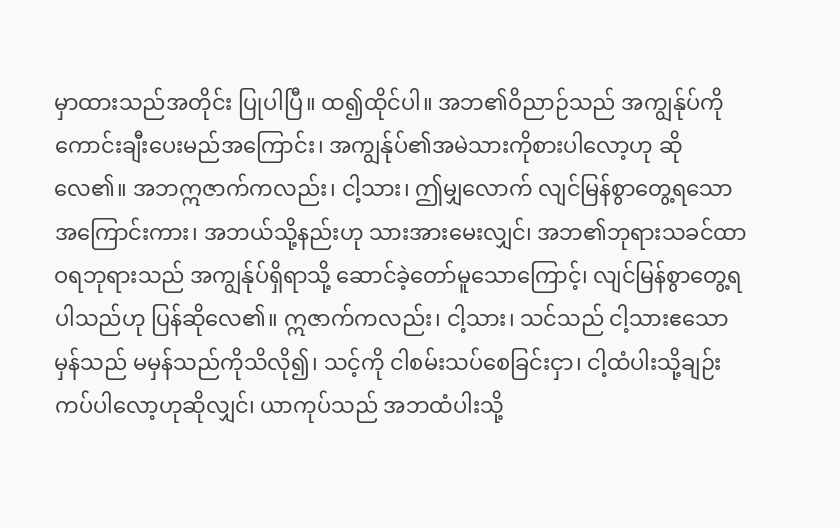မှာထားသည်အတိုင်း ပြုပါပြီ။ ထ၍ထိုင်ပါ။ အဘ၏ဝိညာဉ်သည် အကျွန်ုပ်ကို ကောင်းချီးပေးမည်အကြောင်း၊ အကျွန်ုပ်၏အမဲသားကိုစားပါလော့ဟု ဆိုလေ၏။ အဘဣဇာက်ကလည်း၊ ငါ့သား၊ ဤမျှလောက် လျင်မြန်စွာတွေ့ရသောအကြောင်းကား၊ အဘယ်သို့နည်းဟု သားအားမေးလျှင်၊ အဘ၏ဘုရားသခင်ထာဝရဘုရားသည် အကျွန်ုပ်ရှိရာသို့ ဆောင်ခဲ့တော်မူသောကြောင့်၊ လျင်မြန်စွာတွေ့ရပါသည်ဟု ပြန်ဆိုလေ၏။ ဣဇာက်ကလည်း၊ ငါ့သား၊ သင်သည် ငါ့သားဧသောမှန်သည် မမှန်သည်ကိုသိလို၍၊ သင့်ကို ငါစမ်းသပ်စေခြင်းငှာ၊ ငါ့ထံပါးသို့ချဉ်းကပ်ပါလော့ဟုဆိုလျှင်၊ ယာကုပ်သည် အဘထံပါးသို့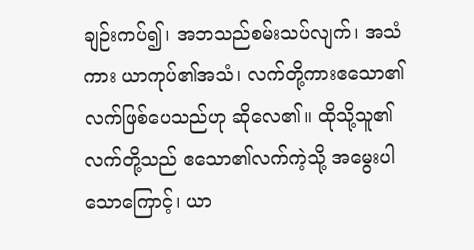ချဉ်းကပ်၍၊ အဘသည်စမ်းသပ်လျက်၊ အသံကား ယာကုပ်၏အသံ၊ လက်တို့ကားဧသော၏လက်ဖြစ်ပေသည်ဟု ဆိုလေ၏။ ထိုသို့သူ၏လက်တို့သည် ဧသော၏လက်ကဲ့သို့ အမွေးပါသောကြောင့်၊ ယာ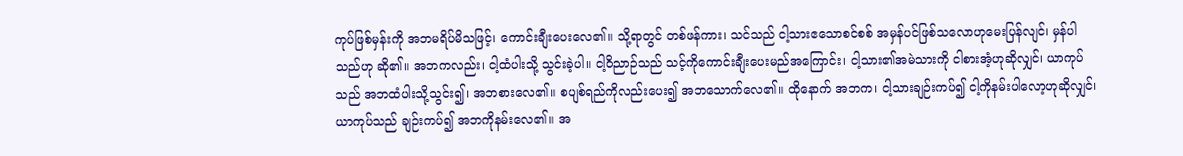ကုပ်ဖြစ်မှန်းကို အဘမရိပ်မိသဖြင့်၊ ကောင်းချီးပေးလေ၏။ သို့ရာတွင် တစ်ဖန်ကား၊ သင်သည် ငါ့သားဧသောစင်စစ် အမှန်ပင်ဖြစ်သလောဟုမေးပြန်လျင်၊ မှန်ပါသည်ဟု ဆို၏။ အဘကလည်း၊ ငါ့ထံပါးသို့ သွင်းခဲ့ပါ။ ငါ့ဝိညာဉ်သည် သင့်ကိုကောင်းချီးပေးမည်အကြောင်း၊ ငါ့သား၏အမဲသားကို ငါစားအံ့ဟုဆိုလျှင်၊ ယာကုပ်သည် အဘထံပါးသို့သွင်း၍၊ အဘစားလေ၏။ စပျစ်ရည်ကိုလည်းပေး၍ အဘသောက်လေ၏။ ထိုနောက် အဘက၊ ငါ့သားချဉ်းကပ်၍ ငါ့ကိုနမ်းပါလော့ဟုဆိုလျှင်၊ ယာကုပ်သည် ချဉ်းကပ်၍ အဘကိုနမ်းလေ၏။ အ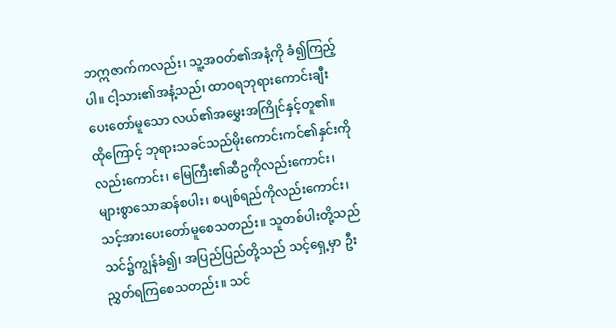ဘဣဇာက်ကလည်း၊ သူ့အဝတ်၏အနံ့ကို ခံ၍ကြည့်ပါ။ ငါ့သား၏အနံ့သည်၊ ထာဝရဘုရားကောင်းချီးပေးတော်မူသော လယ်၏အမွှေးအကြိုင်နှင့်တူ၏။ ထိုကြောင့် ဘုရားသခင်သည်မိုးကောင်းကင်၏နှင်းကိုလည်းကောင်း၊ မြေကြီး၏ဆီဥကိုလည်းကောင်း၊ များစွာသောဆန်စပါး၊ စပျစ်ရည်ကိုလည်းကောင်း၊ သင့်အားပေးတော်မူစေသတည်း။ သူတစ်ပါးတို့သည်သင်၌ကျွန်ခံ၍၊ အပြည်ပြည်တို့သည် သင့်ရှေ့မှာ ဦးညွှတ်ရကြစေသတည်း။ သင်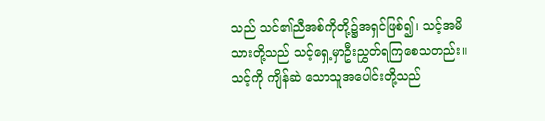သည် သင်၏ညီအစ်ကိုတို့၌အရှင်ဖြစ်၍၊ သင့်အမိသားတို့သည် သင့်ရှေ့မှာဦးညွှတ်ရကြစေသတည်း။ သင့်ကို ကျိန်ဆဲ သောသူအပေါင်းတို့သည်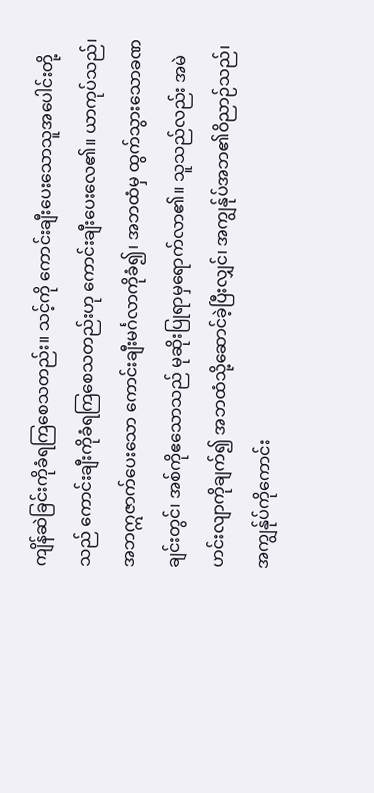ကျိန်ဆဲခြင်းကိုခံရကြစေသတည်း။ သင့်ကို ကောင်းချီးပေးသောသူအပေါင်းတို့သည် ကောင်းချီးကိုခံရကြစေသတည်းဟု ကောင်းချီးပေးလေ၏။ ယာကုပ်သည်၊ အဘဣဇာက်ပေးသော ကောင်းချီးမင်္ဂလာကိုခံ၍၊ အဘထံမှ ထွက်သွားသောခဏချင်းတွင်၊ အစ်ကိုဧသောသည် မုဆိုးပြုရာမှရောက်လာ၏။ သူသည်လည်း အမဲဟင်းလျာကိုချက်၍ အဘထံသို့ဆောင်ခဲ့ပြီးလျှင်၊ အကျွန်ုပ်အဘ၏ဝိညာဉ်သည်၊ အကျွန်ုပ်ကိုကောင်း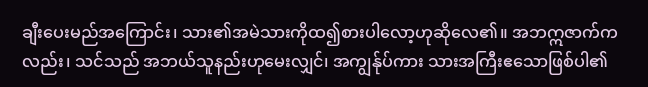ချီးပေးမည်အကြောင်း၊ သား၏အမဲသားကိုထ၍စားပါလော့ဟုဆိုလေ၏။ အဘဣဇာက်ကလည်း၊ သင်သည် အဘယ်သူနည်းဟုမေးလျှင်၊ အကျွန်ုပ်ကား သားအကြီးဧသောဖြစ်ပါ၏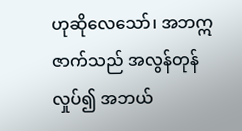ဟုဆိုလေသော်၊ အဘဣဇာက်သည် အလွန်တုန်လှုပ်၍ အဘယ်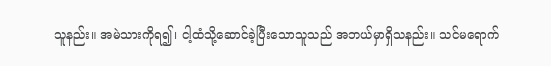သူနည်း။ အမဲသားကိုရ၍၊ ငါ့ထံသို့ဆောင်ခဲ့ပြီးသောသူသည် အဘယ်မှာရှိသနည်း။ သင်မရောက်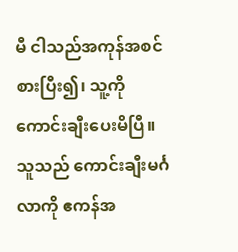မီ ငါသည်အကုန်အစင်စားပြီး၍၊ သူ့ကိုကောင်းချီးပေးမိပြီ။ သူသည် ကောင်းချီးမင်္ဂလာကို ဧကန်အ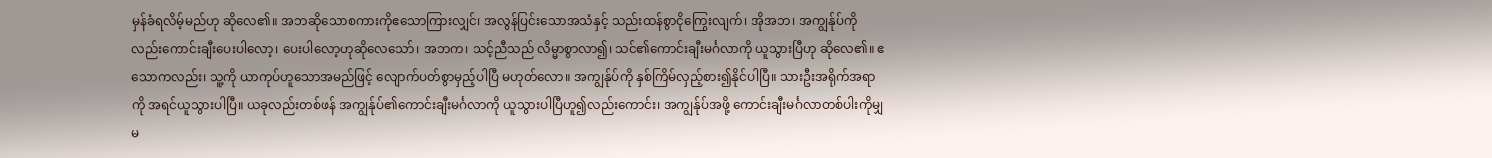မှန်ခံရလိမ့်မည်ဟု ဆိုလေ၏။ အဘဆိုသောစကားကိုဧသောကြားလျှင်၊ အလွန်ပြင်းသောအသံနှင့် သည်းထန်စွာငိုကြွေးလျက်၊ အိုအဘ၊ အကျွန်ုပ်ကိုလည်းကောင်းချီးပေးပါလော့၊ ပေးပါလော့ဟုဆိုလေသော်၊ အဘက၊ သင့်ညီသည် လိမ္မာစွာလာ၍၊ သင်၏ကောင်းချီးမင်္ဂလာကို ယူသွားပြီဟု ဆိုလေ၏။ ဧသောကလည်း၊ သူ့ကို ယာကုပ်ဟူသောအမည်ဖြင့် လျောက်ပတ်စွာမှည့်ပါပြီ မဟုတ်လော။ အကျွန်ုပ်ကို နှစ်ကြိမ်လှည့်စား၍နိုင်ပါပြီ။ သားဦးအရိုက်အရာကို အရင်ယူသွားပါပြီ။ ယခုလည်းတစ်ဖန် အကျွန်ုပ်၏ကောင်းချီးမင်္ဂလာကို ယူသွားပါပြီဟူ၍လည်းကောင်း၊ အကျွန်ုပ်အဖို့ ကောင်းချီးမင်္ဂလာတစ်ပါးကိုမျှ မ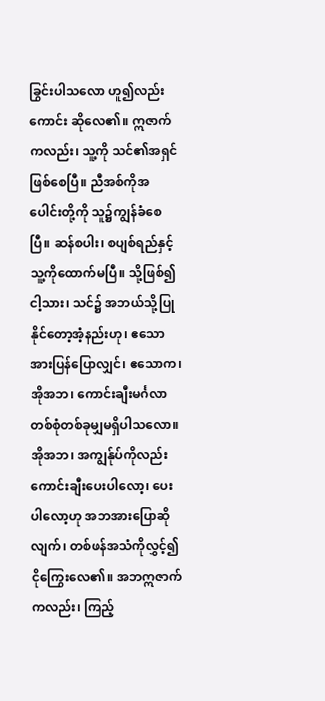ခြွင်းပါသလော ဟူ၍လည်းကောင်း ဆိုလေ၏။ ဣဇာက်ကလည်း၊ သူ့ကို သင်၏အရှင်ဖြစ်စေပြီ။ ညီအစ်ကိုအပေါင်းတို့ကို သူ၌ကျွန်ခံစေပြီ။ ဆန်စပါး၊ စပျစ်ရည်နှင့်သူ့ကိုထောက်မပြီ။ သို့ဖြစ်၍ ငါ့သား၊ သင်၌ အဘယ်သို့ပြုနိုင်တော့အံ့နည်းဟု၊ ဧသောအားပြန်ပြောလျှင်၊ ဧသောက၊ အိုအဘ၊ ကောင်းချီးမင်္ဂလာ တစ်စုံတစ်ခုမျှမရှိပါသလော။ အိုအဘ၊ အကျွန်ုပ်ကိုလည်း ကောင်းချီးပေးပါလော့၊ ပေးပါလော့ဟု အဘအားပြောဆိုလျက်၊ တစ်ဖန်အသံကိုလွှင့်၍ ငိုကြွေးလေ၏။ အဘဣဇာက်ကလည်း၊ ကြည့်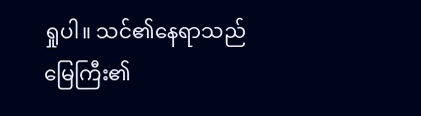ရှုပါ။ သင်၏နေရာသည် မြေကြီး၏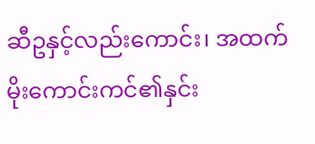ဆီဥနှင့်လည်းကောင်း၊ အထက်မိုးကောင်းကင်၏နှင်း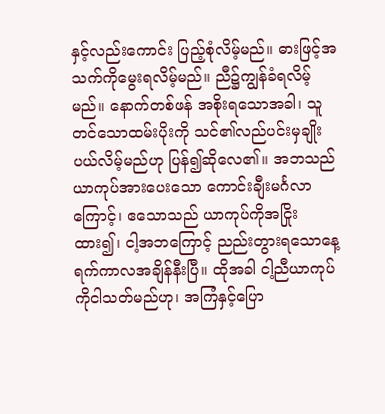နှင့်လည်းကောင်း ပြည့်စုံလိမ့်မည်။ ဓားဖြင့်အသက်ကိုမွေးရလိမ့်မည်။ ညီ၌ကျွန်ခံရလိမ့်မည်။ နောက်တစ်ဖန် အစိုးရသောအခါ၊ သူတင်သောထမ်းပိုးကို သင်၏လည်ပင်းမှချိုးပယ်လိမ့်မည်ဟု ပြန်၍ဆိုလေ၏။ အဘသည် ယာကုပ်အားပေးသော ကောင်းချီးမင်္ဂလာကြောင့်၊ ဧသောသည် ယာကုပ်ကိုအငြိုးထား၍၊ ငါ့အဘကြောင့် ညည်းတွားရသောနေ့ရက်ကာလအချိန်နီးပြီ။ ထိုအခါ ငါ့ညီယာကုပ်ကိုငါသတ်မည်ဟု၊ အကြံနှင့်ပြော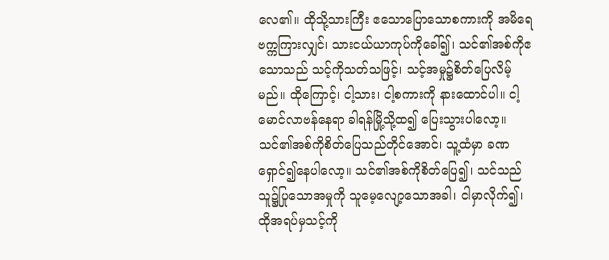လေ၏။ ထိုသို့သားကြီး ဧသောပြောသောစကားကို အမိရေဗက္ကကြားလျှင်၊ သားငယ်ယာကုပ်ကိုခေါ်၍၊ သင်၏အစ်ကိုဧသောသည် သင့်ကိုသတ်သဖြင့်၊ သင့်အမှု၌စိတ်ပြေလိမ့်မည်။ ထိုကြောင့်၊ ငါ့သား၊ ငါ့စကားကို နားထောင်ပါ။ ငါ့မောင်လာဗန်နေရာ ခါရန်မြို့သို့ထ၍ ပြေးသွားပါလော့။ သင်၏အစ်ကိုစိတ်ပြေသည်တိုင်အောင်၊ သူ့ထံမှာ ခဏရှောင်၍နေပါလော့။ သင်၏အစ်ကိုစိတ်ပြေ၍၊ သင်သည် သူ၌ပြုသောအမှုကို သူမေ့လျော့သောအခါ၊ ငါမှာလိုက်၍၊ ထိုအရပ်မှသင့်ကို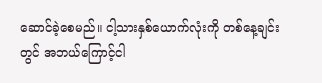ဆောင်ခဲ့စေမည်။ ငါ့သားနှစ်ယောက်လုံးကို တစ်နေ့ချင်းတွင် အဘယ်ကြောင့်ငါ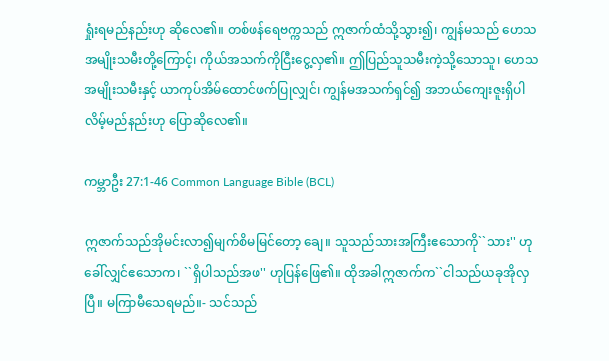ရှုံးရမည်နည်းဟု ဆိုလေ၏။ တစ်ဖန်ရေဗက္ကသည် ဣဇာက်ထံသို့သွား၍၊ ကျွန်မသည် ဟေသအမျိုးသမီးတို့ကြောင့်၊ ကိုယ်အသက်ကိုငြီးငွေ့လှ၏။ ဤပြည်သူသမီးကဲ့သို့သောသူ၊ ဟေသအမျိုးသမီးနှင့် ယာကုပ်အိမ်ထောင်ဖက်ပြုလျှင်၊ ကျွန်မအသက်ရှင်၍ အဘယ်ကျေးဇူးရှိပါလိမ့်မည်နည်းဟု ပြောဆိုလေ၏။

ကမ္ဘာဦး 27:1-46 Common Language Bible (BCL)

ဣဇာက်သည်အိုမင်းလာ၍မျက်စိမမြင်တော့ ချေ။ သူသည်သားအကြီးဧသောကို``သား'' ဟုခေါ်လျှင်ဧသောက၊ ``ရှိပါသည်အဖ'' ဟုပြန်ဖြေ၏။ ထိုအခါဣဇာက်က``ငါသည်ယခုအိုလှပြီ။ မကြာမီသေရမည်။- သင်သည်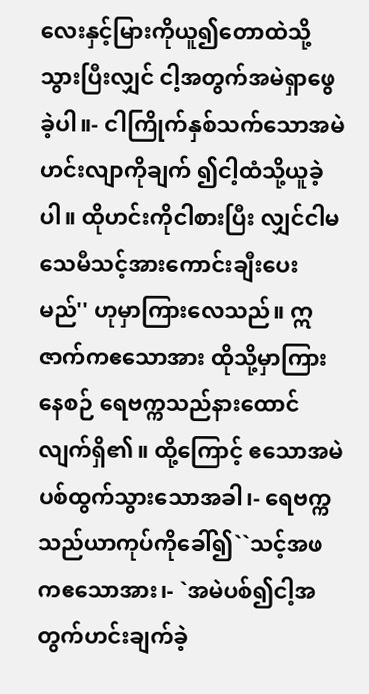လေးနှင့်မြားကိုယူ၍တောထဲသို့ သွားပြီးလျှင် ငါ့အတွက်အမဲရှာဖွေခဲ့ပါ။- ငါကြိုက်နှစ်သက်သောအမဲဟင်းလျာကိုချက် ၍ငါ့ထံသို့ယူခဲ့ပါ။ ထိုဟင်းကိုငါစားပြီး လျှင်ငါမသေမီသင့်အားကောင်းချီးပေးမည်'' ဟုမှာကြားလေသည်။ ဣဇာက်ကဧသောအား ထိုသို့မှာကြားနေစဉ် ရေဗက္ကသည်နားထောင်လျက်ရှိ၏။ ထို့ကြောင့် ဧသောအမဲပစ်ထွက်သွားသောအခါ၊- ရေဗက္ကသည်ယာကုပ်ကိုခေါ်၍``သင့်အဖ ကဧသောအား၊- `အမဲပစ်၍ငါ့အတွက်ဟင်းချက်ခဲ့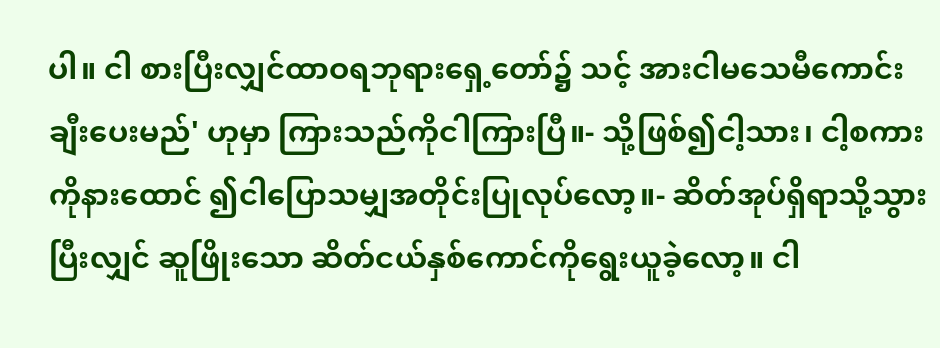ပါ။ ငါ စားပြီးလျှင်ထာဝရဘုရားရှေ့တော်၌ သင့် အားငါမသေမီကောင်းချီးပေးမည်' ဟုမှာ ကြားသည်ကိုငါကြားပြီ။- သို့ဖြစ်၍ငါ့သား၊ ငါ့စကားကိုနားထောင် ၍ငါပြောသမျှအတိုင်းပြုလုပ်လော့။- ဆိတ်အုပ်ရှိရာသို့သွားပြီးလျှင် ဆူဖြိုးသော ဆိတ်ငယ်နှစ်ကောင်ကိုရွေးယူခဲ့လော့။ ငါ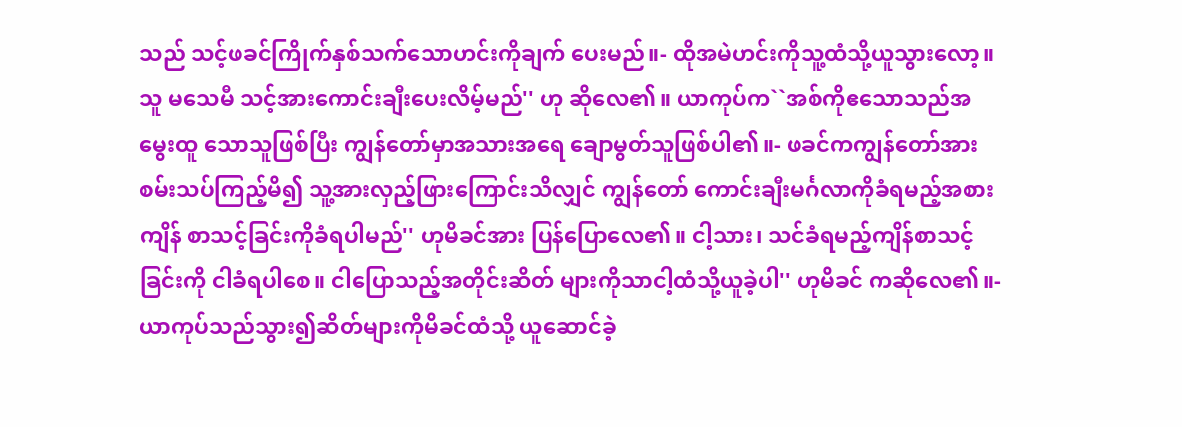သည် သင့်ဖခင်ကြိုက်နှစ်သက်သောဟင်းကိုချက် ပေးမည်။- ထိုအမဲဟင်းကိုသူ့ထံသို့ယူသွားလော့။ သူ မသေမီ သင့်အားကောင်းချီးပေးလိမ့်မည်'' ဟု ဆိုလေ၏။ ယာကုပ်က``အစ်ကိုဧသောသည်အမွေးထူ သောသူဖြစ်ပြီး ကျွန်တော်မှာအသားအရေ ချောမွတ်သူဖြစ်ပါ၏။- ဖခင်ကကျွန်တော်အားစမ်းသပ်ကြည့်မိ၍ သူ့အားလှည့်ဖြားကြောင်းသိလျှင် ကျွန်တော် ကောင်းချီးမင်္ဂလာကိုခံရမည့်အစားကျိန် စာသင့်ခြင်းကိုခံရပါမည်'' ဟုမိခင်အား ပြန်ပြောလေ၏။ ငါ့သား၊ သင်ခံရမည့်ကျိန်စာသင့်ခြင်းကို ငါခံရပါစေ။ ငါပြောသည့်အတိုင်းဆိတ် များကိုသာငါ့ထံသို့ယူခဲ့ပါ'' ဟုမိခင် ကဆိုလေ၏။- ယာကုပ်သည်သွား၍ဆိတ်များကိုမိခင်ထံသို့ ယူဆောင်ခဲ့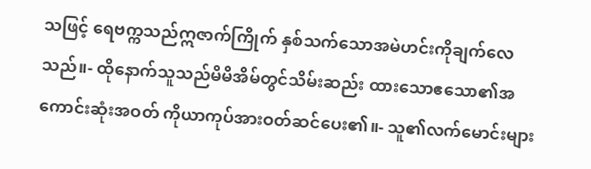သဖြင့် ရေဗက္ကသည်ဣဇာက်ကြိုက် နှစ်သက်သောအမဲဟင်းကိုချက်လေသည်။- ထိုနောက်သူသည်မိမိအိမ်တွင်သိမ်းဆည်း ထားသောဧသော၏အကောင်းဆုံးအဝတ် ကိုယာကုပ်အားဝတ်ဆင်ပေး၏။- သူ၏လက်မောင်းများ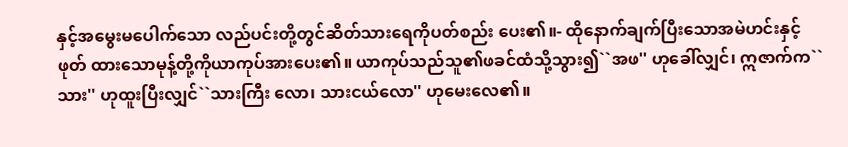နှင့်အမွေးမပေါက်သော လည်ပင်းတို့တွင်ဆိတ်သားရေကိုပတ်စည်း ပေး၏။- ထိုနောက်ချက်ပြီးသောအမဲဟင်းနှင့်ဖုတ် ထားသောမုန့်တို့ကိုယာကုပ်အားပေး၏။ ယာကုပ်သည်သူ၏ဖခင်ထံသို့သွား၍``အဖ'' ဟုခေါ်လျှင်၊ ဣဇာက်က``သား'' ဟုထူးပြီးလျှင်``သားကြီး လော၊ သားငယ်လော'' ဟုမေးလေ၏။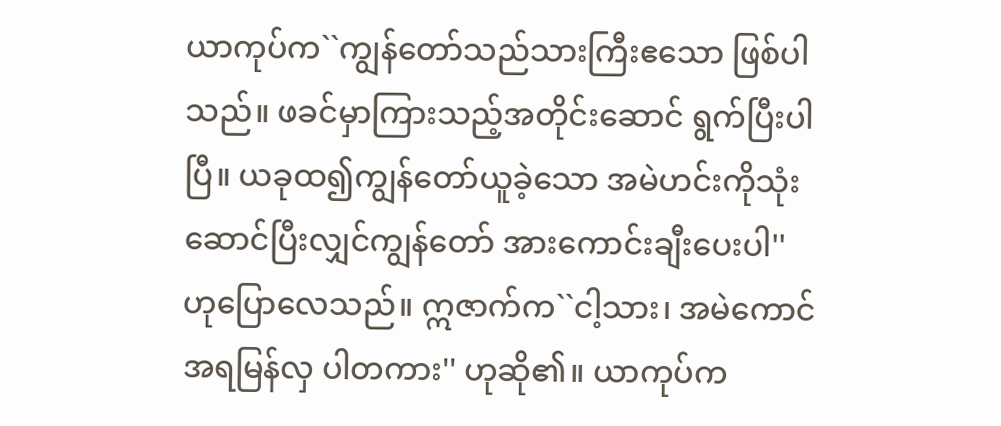ယာကုပ်က``ကျွန်တော်သည်သားကြီးဧသော ဖြစ်ပါသည်။ ဖခင်မှာကြားသည့်အတိုင်းဆောင် ရွက်ပြီးပါပြီ။ ယခုထ၍ကျွန်တော်ယူခဲ့သော အမဲဟင်းကိုသုံးဆောင်ပြီးလျှင်ကျွန်တော် အားကောင်းချီးပေးပါ'' ဟုပြောလေသည်။ ဣဇာက်က``ငါ့သား၊ အမဲကောင်အရမြန်လှ ပါတကား'' ဟုဆို၏။ ယာကုပ်က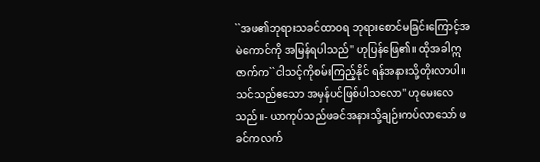``အဖ၏ဘုရားသခင်ထာဝရ ဘုရားစောင်မခြင်းကြောင့်အမဲကောင်ကို အမြန်ရပါသည်'' ဟုပြန်ဖြေ၏။ ထိုအခါဣဇာက်က``ငါသင့်ကိုစမ်းကြည့်နိုင် ရန်အနားသို့တိုးလာပါ။ သင်သည်ဧသော အမှန်ပင်ဖြစ်ပါသလော'' ဟုမေးလေသည်။- ယာကုပ်သည်ဖခင်အနားသို့ချဉ်းကပ်လာသော် ဖခင်ကလက်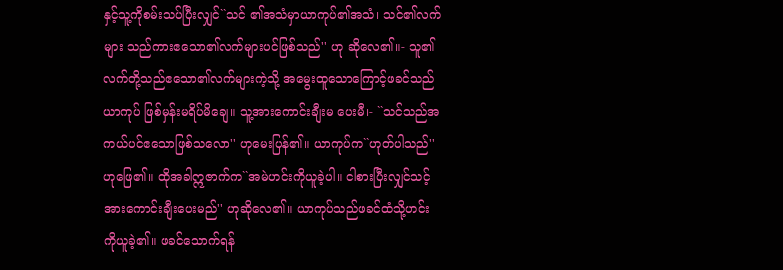နှင့်သူ့ကိုစမ်းသပ်ပြီးလျှင်``သင် ၏အသံမှာယာကုပ်၏အသံ၊ သင်၏လက်များ သည်ကားဧသော၏လက်များပင်ဖြစ်သည်'' ဟု ဆိုလေ၏။- သူ၏လက်တို့သည်ဧသော၏လက်များကဲ့သို့ အမွေးထူသောကြောင့်ဖခင်သည်ယာကုပ် ဖြစ်မှန်းမရိပ်မိချေ။ သူ့အားကောင်းချီးမ ပေးမီ၊- ``သင်သည်အကယ်ပင်ဧသောဖြစ်သလော'' ဟုမေးပြန်၏။ ယာကုပ်က``ဟုတ်ပါသည်'' ဟုဖြေ၏။ ထိုအခါဣဇာက်က``အမဲဟင်းကိုယူခဲ့ပါ။ ငါစားပြီးလျှင်သင့်အားကောင်းချီးပေးမည်'' ဟုဆိုလေ၏။ ယာကုပ်သည်ဖခင်ထံသို့ဟင်း ကိုယူခဲ့၏။ ဖခင်သောက်ရန်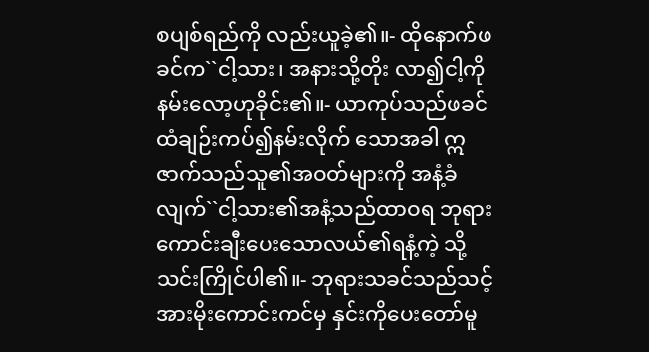စပျစ်ရည်ကို လည်းယူခဲ့၏။- ထိုနောက်ဖခင်က``ငါ့သား၊ အနားသို့တိုး လာ၍ငါ့ကိုနမ်းလော့ဟုခိုင်း၏။- ယာကုပ်သည်ဖခင်ထံချဉ်းကပ်၍နမ်းလိုက် သောအခါ ဣဇာက်သည်သူ၏အဝတ်များကို အနံ့ခံလျက်``ငါ့သား၏အနံ့သည်ထာဝရ ဘုရားကောင်းချီးပေးသောလယ်၏ရနံ့ကဲ့ သို့သင်းကြိုင်ပါ၏။- ဘုရားသခင်သည်သင့်အားမိုးကောင်းကင်မှ နှင်းကိုပေးတော်မူ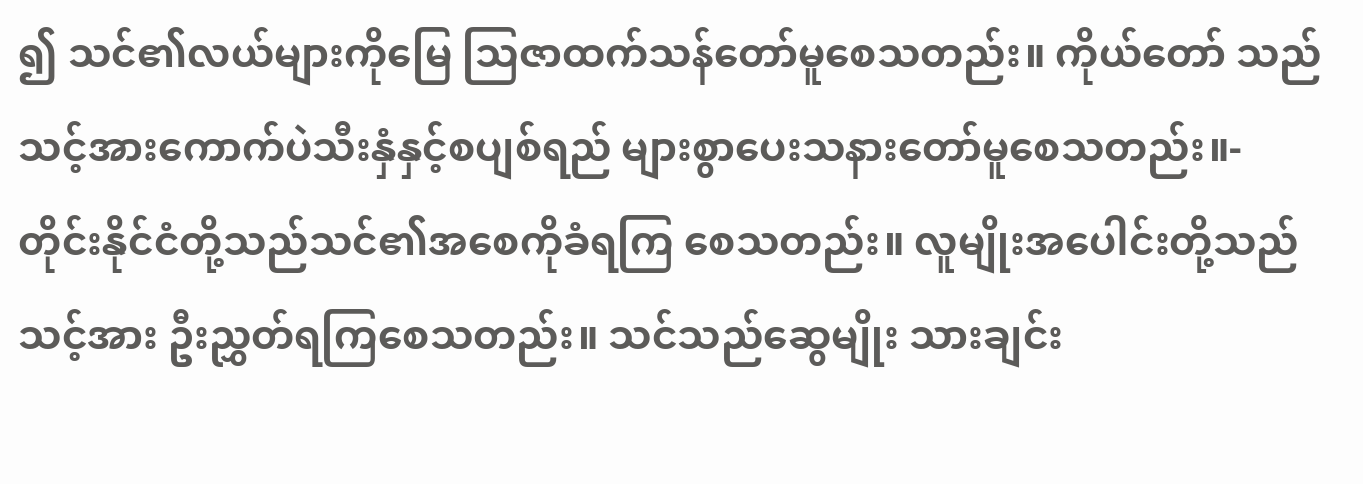၍ သင်၏လယ်များကိုမြေ သြဇာထက်သန်တော်မူစေသတည်း။ ကိုယ်တော် သည်သင့်အားကောက်ပဲသီးနှံနှင့်စပျစ်ရည် များစွာပေးသနားတော်မူစေသတည်း။- တိုင်းနိုင်ငံတို့သည်သင်၏အစေကိုခံရကြ စေသတည်း။ လူမျိုးအပေါင်းတို့သည်သင့်အား ဦးညွှတ်ရကြစေသတည်း။ သင်သည်ဆွေမျိုး သားချင်း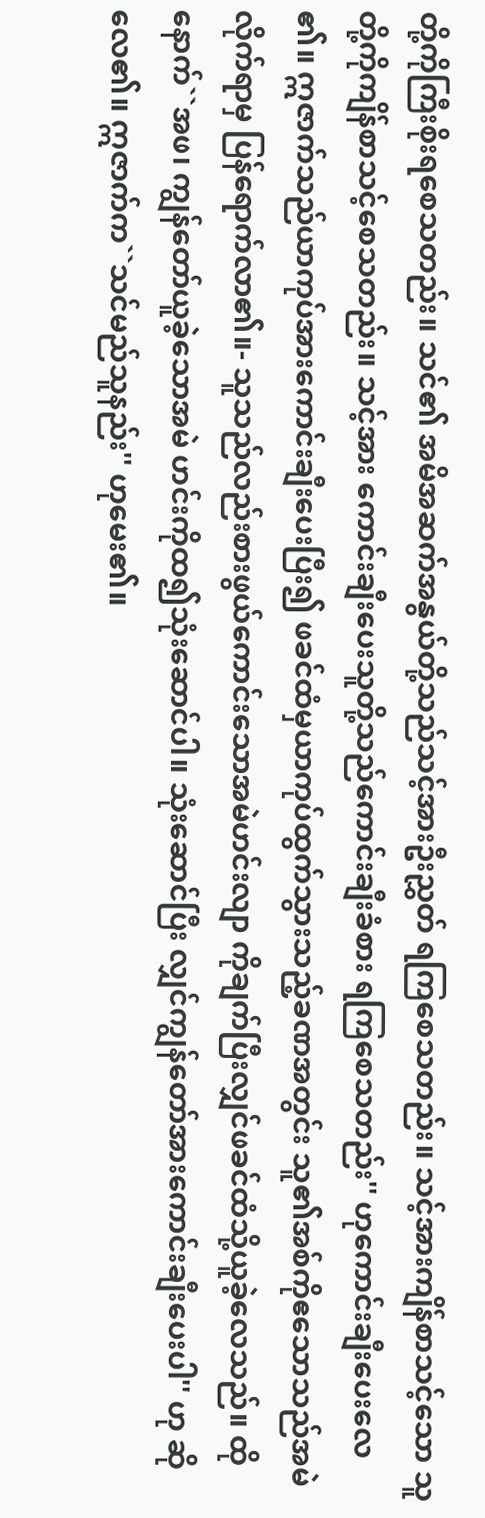တို့ကိုကြီးစိုးရစေသတည်း။ သင်၏ အမိအဆက်အနွယ်တို့သည်သင့်အားဦးညွှတ် ရကြစေသတည်း။ သင့်အားကျိန်စာသင့်သော သူတို့ကိုကျိန်စာသင့်စေသတည်း။ သင့်အား ကောင်းချီးပေးသူတို့သည်ကောင်းချီးခံစား ရကြစေသတည်း'' ဟုကောင်းချီးပေးလေ ၏။ ဣဇာက်သည်ယာကုပ်အားကောင်းချီးပေးပြီး၍ ဖခင်ထံမှယာကုပ်ထွက်သွားသည့်ခဏအတွင်း သူ၏အစ်ကိုဧသောသည်အမဲလိုက်ရာမှ ပြန်ရောက်လာ၏။- သူသည်လည်းစားဖွယ်ကောင်းသောအမဲဟင်းလျာ ကိုချက်ပြီးလျှင်ဖခင်ထံသို့ယူခဲ့လေသည်။ ထိုနောက်``အဖ၊ ကျွန်တော်ယူခဲ့သောအမဲ ဟင်းကိုထ၍သုံးဆောင်ပါ။ သုံးဆောင်ပြီး လျှင်ကျွန်တော်အားကောင်းချီးပေးပါ'' ဟု ဆိုလေ၏။ ဣဇာက်က``သင်မည်သူနည်း'' ဟုမေး၏။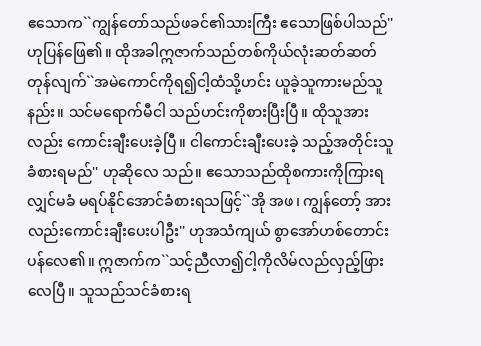ဧသောက``ကျွန်တော်သည်ဖခင်၏သားကြီး ဧသောဖြစ်ပါသည်'' ဟုပြန်ဖြေ၏။ ထိုအခါဣဇာက်သည်တစ်ကိုယ်လုံးဆတ်ဆတ် တုန်လျက်``အမဲကောင်ကိုရ၍ငါ့ထံသို့ဟင်း ယူခဲ့သူကားမည်သူနည်း။ သင်မရောက်မီငါ သည်ဟင်းကိုစားပြီးပြီ။ ထိုသူအားလည်း ကောင်းချီးပေးခဲ့ပြီ။ ငါကောင်းချီးပေးခဲ့ သည့်အတိုင်းသူခံစားရမည်'' ဟုဆိုလေ သည်။ ဧသောသည်ထိုစကားကိုကြားရလျှင်မခံ မရပ်နိုင်အောင်ခံစားရသဖြင့်``အို အဖ၊ ကျွန်တော့် အားလည်းကောင်းချီးပေးပါဦး'' ဟုအသံကျယ် စွာအော်ဟစ်တောင်းပန်လေ၏။ ဣဇာက်က``သင့်ညီလာ၍ငါ့ကိုလိမ်လည်လှည့်ဖြား လေပြီ။ သူသည်သင်ခံစားရ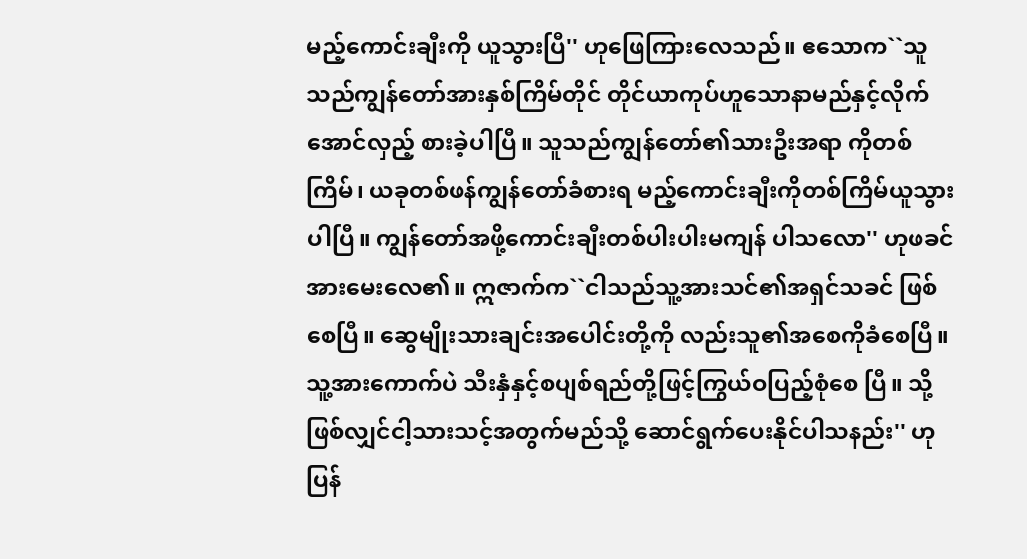မည့်ကောင်းချီးကို ယူသွားပြီ'' ဟုဖြေကြားလေသည်။ ဧသောက``သူသည်ကျွန်တော်အားနှစ်ကြိမ်တိုင် တိုင်ယာကုပ်ဟူသောနာမည်နှင့်လိုက်အောင်လှည့် စားခဲ့ပါပြီ။ သူသည်ကျွန်တော်၏သားဦးအရာ ကိုတစ်ကြိမ်၊ ယခုတစ်ဖန်ကျွန်တော်ခံစားရ မည့်ကောင်းချီးကိုတစ်ကြိမ်ယူသွားပါပြီ။ ကျွန်တော်အဖို့ကောင်းချီးတစ်ပါးပါးမကျန် ပါသလော'' ဟုဖခင်အားမေးလေ၏။ ဣဇာက်က``ငါသည်သူ့အားသင်၏အရှင်သခင် ဖြစ်စေပြီ။ ဆွေမျိုးသားချင်းအပေါင်းတို့ကို လည်းသူ၏အစေကိုခံစေပြီ။ သူ့အားကောက်ပဲ သီးနှံနှင့်စပျစ်ရည်တို့ဖြင့်ကြွယ်ဝပြည့်စုံစေ ပြီ။ သို့ဖြစ်လျှင်ငါ့သားသင့်အတွက်မည်သို့ ဆောင်ရွက်ပေးနိုင်ပါသနည်း'' ဟုပြန်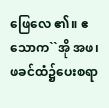ဖြေလေ ၏။ ဧသောက``အို အဖ၊ ဖခင်ထံ၌ပေးစရာ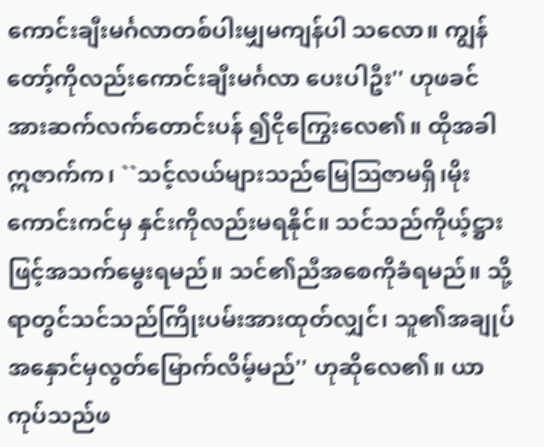ကောင်းချီးမင်္ဂလာတစ်ပါးမျှမကျန်ပါ သလော။ ကျွန်တော့်ကိုလည်းကောင်းချီးမင်္ဂလာ ပေးပါဦး'' ဟုဖခင်အားဆက်လက်တောင်းပန် ၍ငိုကြွေးလေ၏။ ထိုအခါဣဇာက်က၊ ``သင့်လယ်များသည်မြေသြဇာမရှိ၊မိုး ကောင်းကင်မှ နှင်းကိုလည်းမရနိုင်။ သင်သည်ကိုယ့်ဋ္ဌားဖြင့်အသက်မွေးရမည်။ သင်၏ညီအစေကိုခံရမည်။ သို့ရာတွင်သင်သည်ကြိုးပမ်းအားထုတ်လျှင်၊ သူ၏အချုပ်အနှောင်မှလွတ်မြောက်လိမ့်မည်'' ဟုဆိုလေ၏။ ယာကုပ်သည်ဖ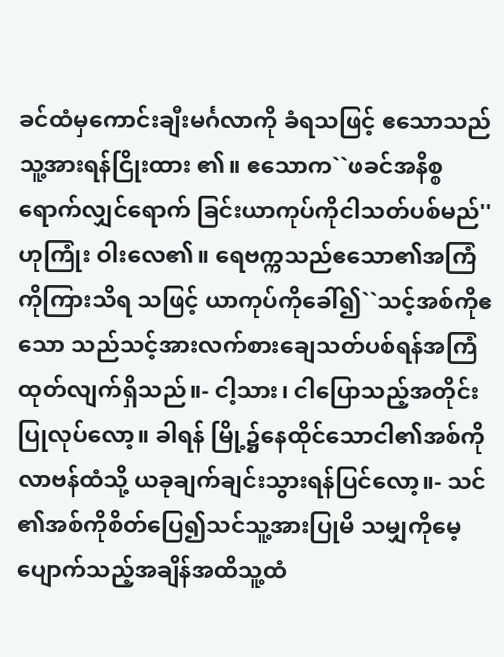ခင်ထံမှကောင်းချီးမင်္ဂလာကို ခံရသဖြင့် ဧသောသည်သူ့အားရန်ငြိုးထား ၏။ ဧသောက``ဖခင်အနိစ္စရောက်လျှင်ရောက် ခြင်းယာကုပ်ကိုငါသတ်ပစ်မည်'' ဟုကြုံး ဝါးလေ၏။ ရေဗက္ကသည်ဧသော၏အကြံကိုကြားသိရ သဖြင့် ယာကုပ်ကိုခေါ်၍``သင့်အစ်ကိုဧသော သည်သင့်အားလက်စားချေသတ်ပစ်ရန်အကြံ ထုတ်လျက်ရှိသည်။- ငါ့သား၊ ငါပြောသည့်အတိုင်းပြုလုပ်လော့။ ခါရန် မြို့၌နေထိုင်သောငါ၏အစ်ကိုလာဗန်ထံသို့ ယခုချက်ချင်းသွားရန်ပြင်လော့။- သင်၏အစ်ကိုစိတ်ပြေ၍သင်သူ့အားပြုမိ သမျှကိုမေ့ပျောက်သည့်အချိန်အထိသူ့ထံ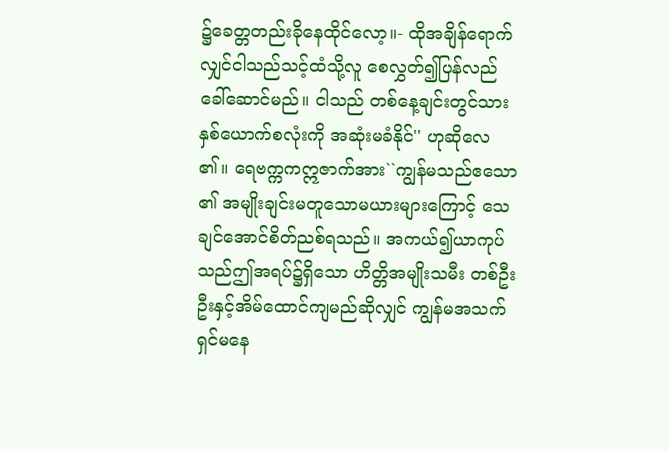၌ခေတ္တတည်းခိုနေထိုင်လော့။- ထိုအချိန်ရောက်လျှင်ငါသည်သင့်ထံသို့လူ စေလွှတ်၍ပြန်လည်ခေါ်ဆောင်မည်။ ငါသည် တစ်နေ့ချင်းတွင်သားနှစ်ယောက်စလုံးကို အဆုံးမခံနိုင်'' ဟုဆိုလေ၏။ ရေဗက္ကကဣဇာက်အား``ကျွန်မသည်ဧသော၏ အမျိုးချင်းမတူသောမယားများကြောင့် သေ ချင်အောင်စိတ်ညစ်ရသည်။ အကယ်၍ယာကုပ် သည်ဤအရပ်၌ရှိသော ဟိတ္တိအမျိုးသမီး တစ်ဦးဦးနှင့်အိမ်ထောင်ကျမည်ဆိုလျှင် ကျွန်မအသက်ရှင်မနေ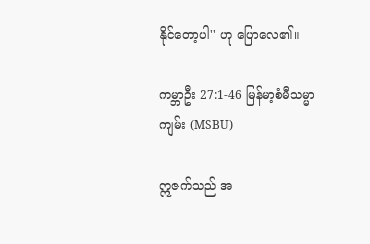နိုင်တော့ပါ'' ဟု ပြောလေ၏။

ကမ္ဘာဦး 27:1-46 မြန်မာ့စံမီသမ္မာကျမ်း (MSBU)

ဣဇက်သည် အ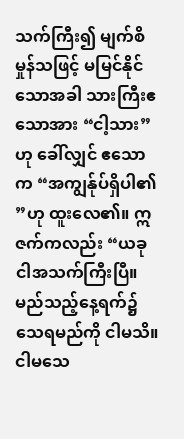သက်ကြီး၍ မျက်စိမှုန်သဖြင့် မမြင်နိုင်သောအခါ သားကြီးဧသောအား “ငါ့သား”ဟု ခေါ်လျှင် ဧသောက “အကျွန်ုပ်ရှိပါ၏”ဟု ထူးလေ၏။ ဣဇက်ကလည်း “ယခု ငါအသက်ကြီးပြီ။ မည်သည့်နေ့ရက်၌ သေရမည်ကို ငါမသိ။ ငါမသေ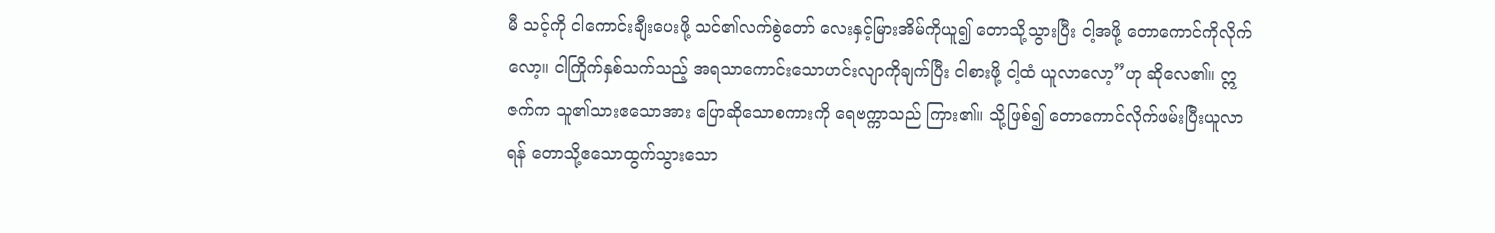မီ သင့်ကို ငါကောင်းချီးပေးဖို့ သင်၏လက်စွဲတော် လေးနှင့်မြားအိမ်ကိုယူ၍ တောသို့သွားပြီး ငါ့အဖို့ တောကောင်ကိုလိုက်လော့။ ငါကြိုက်နှစ်သက်သည့် အရသာကောင်းသောဟင်းလျာကိုချက်ပြီး ငါစားဖို့ ငါ့ထံ ယူလာလော့”ဟု ဆိုလေ၏။ ဣဇက်က သူ၏သားဧသောအား ပြောဆိုသောစကားကို ရေဗက္ကာသည် ကြား၏။ သို့ဖြစ်၍ တောကောင်လိုက်ဖမ်းပြီးယူလာရန် တောသို့ဧသောထွက်သွားသော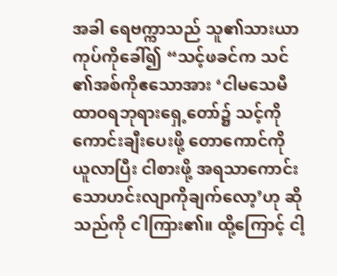အခါ ရေဗက္ကာသည် သူ၏သားယာကုပ်ကိုခေါ်၍ “သင့်ဖခင်က သင်၏အစ်ကိုဧသောအား ‘ငါမသေမီ ထာဝရဘုရားရှေ့တော်၌ သင့်ကိုကောင်းချီးပေးဖို့ တောကောင်ကို ယူလာပြီး ငါစားဖို့ အရသာကောင်းသောဟင်းလျာကိုချက်လော့’ဟု ဆိုသည်ကို ငါကြား၏။ ထို့ကြောင့် ငါ့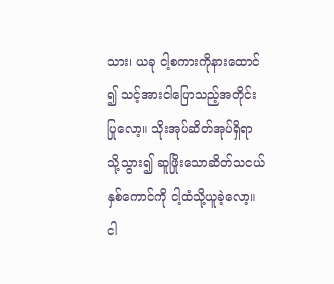သား၊ ယခု ငါ့စကားကိုနားထောင်၍ သင့်အားငါပြောသည့်အတိုင်းပြုလော့။ သိုးအုပ်ဆိတ်အုပ်ရှိရာသို့သွား၍ ဆူဖြိုးသောဆိတ်သငယ်နှစ်ကောင်ကို ငါ့ထံသို့ယူခဲ့လော့။ ငါ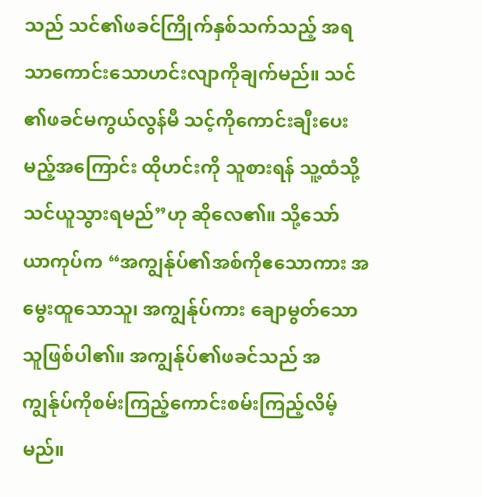သည် သင်၏ဖခင်ကြိုက်နှစ်သက်သည့် အရသာကောင်းသောဟင်းလျာကိုချက်မည်။ သင်၏ဖခင်မကွယ်လွန်မီ သင့်ကိုကောင်းချီးပေးမည့်အကြောင်း ထိုဟင်းကို သူစားရန် သူ့ထံသို့ သင်ယူသွားရမည်”ဟု ဆိုလေ၏။ သို့သော် ယာကုပ်က “အကျွန်ုပ်၏အစ်ကိုဧသောကား အမွေးထူသောသူ၊ အကျွန်ုပ်ကား ချောမွတ်သောသူဖြစ်ပါ၏။ အကျွန်ုပ်၏ဖခင်သည် အကျွန်ုပ်ကိုစမ်းကြည့်ကောင်းစမ်းကြည့်လိမ့်မည်။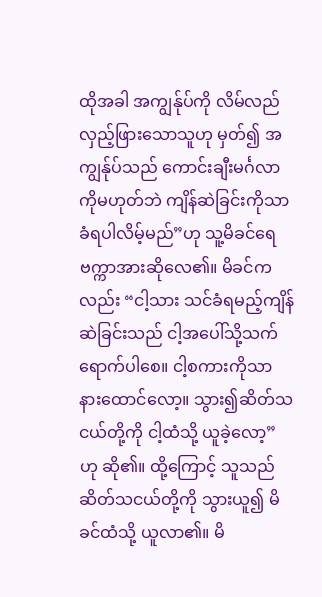ထိုအခါ အကျွန်ုပ်ကို လိမ်လည်လှည့်ဖြားသောသူဟု မှတ်၍ အကျွန်ုပ်သည် ကောင်းချီးမင်္ဂလာကိုမဟုတ်ဘဲ ကျိန်ဆဲခြင်းကိုသာခံရပါလိမ့်မည်”ဟု သူ့မိခင်ရေဗက္ကာအားဆိုလေ၏။ မိခင်ကလည်း “ငါ့သား သင်ခံရမည့်ကျိန်ဆဲခြင်းသည် ငါ့အပေါ်သို့သက်ရောက်ပါစေ။ ငါ့စကားကိုသာနားထောင်လော့။ သွား၍ဆိတ်သငယ်တို့ကို ငါ့ထံသို့ ယူခဲ့လော့”ဟု ဆို၏။ ထို့ကြောင့် သူသည် ဆိတ်သငယ်တို့ကို သွားယူ၍ မိခင်ထံသို့ ယူလာ၏။ မိ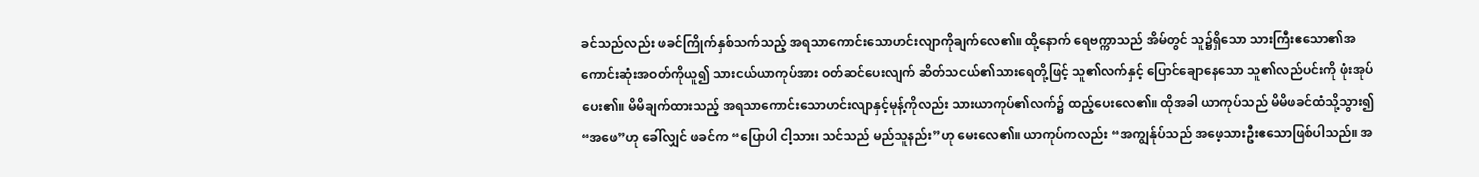ခင်သည်လည်း ဖခင်ကြိုက်နှစ်သက်သည့် အရသာကောင်းသောဟင်းလျာကိုချက်လေ၏။ ထို့နောက် ရေဗက္ကာသည် အိမ်တွင် သူ၌ရှိသော သားကြီးဧသော၏အကောင်းဆုံးအဝတ်ကိုယူ၍ သားငယ်ယာကုပ်အား ဝတ်ဆင်ပေးလျက် ဆိတ်သငယ်၏သားရေတို့ဖြင့် သူ၏လက်နှင့် ပြောင်ချောနေသော သူ၏လည်ပင်းကို ဖုံးအုပ်ပေး၏။ မိမိချက်ထားသည့် အရသာကောင်းသောဟင်းလျာနှင့်မုန့်ကိုလည်း သားယာကုပ်၏လက်၌ ထည့်ပေးလေ၏။ ထိုအခါ ယာကုပ်သည် မိမိဖခင်ထံသို့သွား၍ “အဖေ”ဟု ခေါ်လျှင် ဖခင်က “ပြောပါ ငါ့သား၊ သင်သည် မည်သူနည်း”ဟု မေးလေ၏။ ယာကုပ်ကလည်း “အကျွန်ုပ်သည် အဖေ့သားဦးဧသောဖြစ်ပါသည်။ အ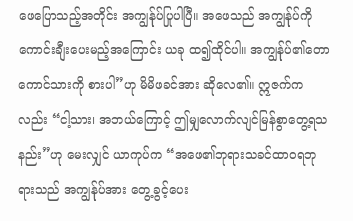ဖေပြောသည့်အတိုင်း အကျွန်ုပ်ပြုပါပြီ။ အဖေသည် အကျွန်ုပ်ကို ကောင်းချီးပေးမည့်အကြောင်း ယခု ထ၍ထိုင်ပါ။ အကျွန်ုပ်၏တောကောင်သားကို စားပါ”ဟု မိမိဖခင်အား ဆိုလေ၏။ ဣဇက်ကလည်း “ငါ့သား၊ အဘယ်ကြောင့် ဤမျှလောက်လျင်မြန်စွာတွေ့ရသနည်း”ဟု မေးလျှင် ယာကုပ်က “အဖေ၏ဘုရားသခင်ထာဝရဘုရားသည် အကျွန်ုပ်အား တွေ့ခွင့်ပေး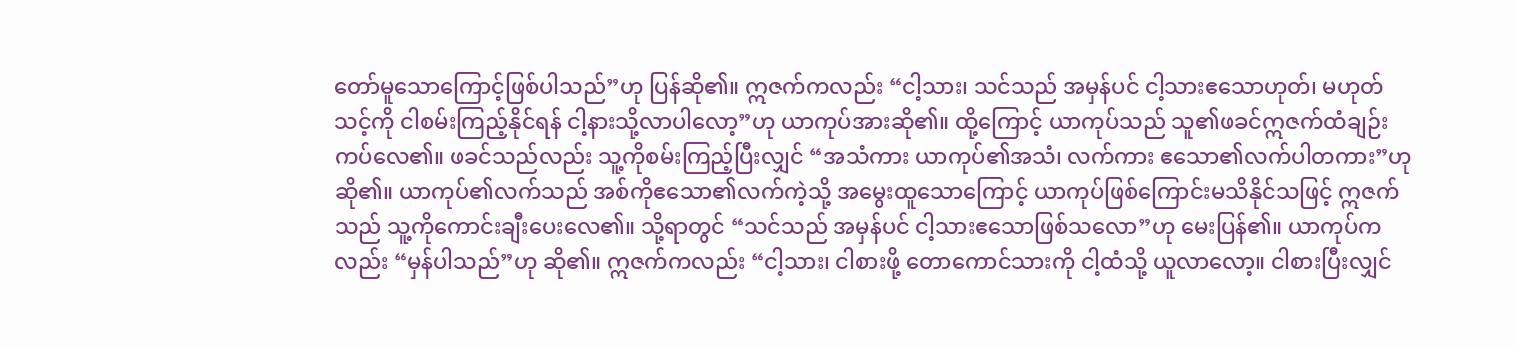တော်မူသောကြောင့်ဖြစ်ပါသည်”ဟု ပြန်ဆို၏။ ဣဇက်ကလည်း “ငါ့သား၊ သင်သည် အမှန်ပင် ငါ့သားဧသောဟုတ်၊ မဟုတ် သင့်ကို ငါစမ်းကြည့်နိုင်ရန် ငါ့နားသို့လာပါလော့”ဟု ယာကုပ်အားဆို၏။ ထို့ကြောင့် ယာကုပ်သည် သူ၏ဖခင်ဣဇက်ထံချဉ်းကပ်လေ၏။ ဖခင်သည်လည်း သူ့ကိုစမ်းကြည့်ပြီးလျှင် “အသံကား ယာကုပ်၏အသံ၊ လက်ကား ဧသော၏လက်ပါတကား”ဟု ဆို၏။ ယာကုပ်၏လက်သည် အစ်ကိုဧသော၏လက်ကဲ့သို့ အမွေးထူသောကြောင့် ယာကုပ်ဖြစ်ကြောင်းမသိနိုင်သဖြင့် ဣဇက်သည် သူ့ကိုကောင်းချီးပေးလေ၏။ သို့ရာတွင် “သင်သည် အမှန်ပင် ငါ့သားဧသောဖြစ်သလော”ဟု မေးပြန်၏။ ယာကုပ်ကလည်း “မှန်ပါသည်”ဟု ဆို၏။ ဣဇက်ကလည်း “ငါ့သား၊ ငါစားဖို့ တောကောင်သားကို ငါ့ထံသို့ ယူလာလော့။ ငါစားပြီးလျှင်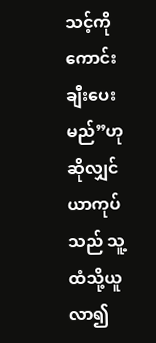သင့်ကို ကောင်းချီးပေးမည်”ဟု ဆိုလျှင် ယာကုပ်သည် သူ့ထံသို့ယူလာ၍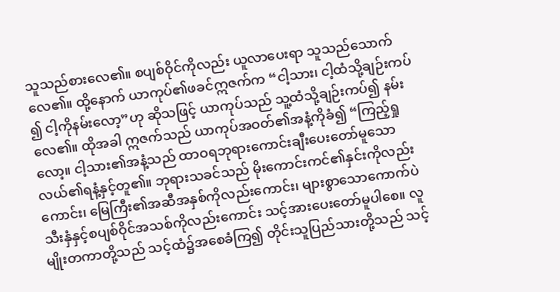သူသည်စားလေ၏။ စပျစ်ဝိုင်ကိုလည်း ယူလာပေးရာ သူသည်သောက်လေ၏။ ထို့နောက် ယာကုပ်၏ဖခင်ဣဇက်က “ငါ့သား၊ ငါ့ထံသို့ချဉ်းကပ်၍ ငါ့ကိုနမ်းလော့”ဟု ဆိုသဖြင့် ယာကုပ်သည် သူ့ထံသို့ချဉ်းကပ်၍ နမ်းလေ၏။ ထိုအခါ ဣဇက်သည် ယာကုပ်အဝတ်၏အနံ့ကိုခံ၍ “ကြည့်ရှုလော့။ ငါ့သား၏အနံ့သည် ထာဝရဘုရားကောင်းချီးပေးတော်မူသောလယ်၏ရနံ့နှင့်တူ၏။ ဘုရားသခင်သည် မိုးကောင်းကင်၏နှင်းကိုလည်းကောင်း၊ မြေကြီး၏အဆီအနှစ်ကိုလည်းကောင်း၊ များစွာသောကောက်ပဲသီးနှံနှင့်စပျစ်ဝိုင်အသစ်ကိုလည်းကောင်း သင့်အားပေးတော်မူပါစေ။ လူမျိုးတကာတို့သည် သင့်ထံ၌အစေခံကြ၍ တိုင်းသူပြည်သားတို့သည် သင့်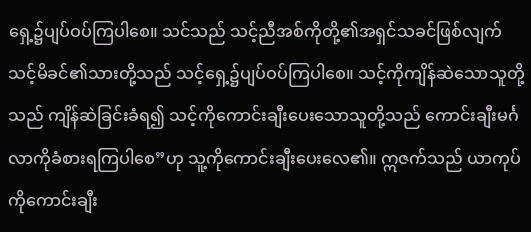ရှေ့၌ပျပ်ဝပ်ကြပါစေ။ သင်သည် သင့်ညီအစ်ကိုတို့၏အရှင်သခင်ဖြစ်လျက် သင့်မိခင်၏သားတို့သည် သင့်ရှေ့၌ပျပ်ဝပ်ကြပါစေ။ သင့်ကိုကျိန်ဆဲသောသူတို့သည် ကျိန်ဆဲခြင်းခံရ၍ သင့်ကိုကောင်းချီးပေးသောသူတို့သည် ကောင်းချီးမင်္ဂလာကိုခံစားရကြပါစေ”ဟု သူ့ကိုကောင်းချီးပေးလေ၏။ ဣဇက်သည် ယာကုပ်ကိုကောင်းချီး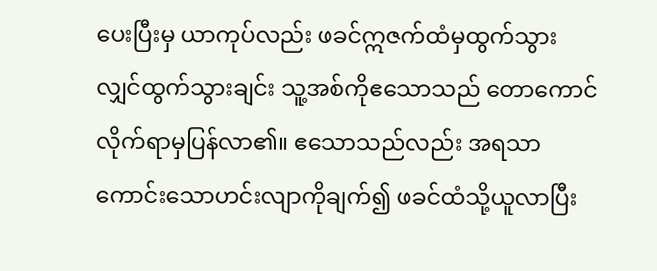ပေးပြီးမှ ယာကုပ်လည်း ဖခင်ဣဇက်ထံမှထွက်သွားလျှင်ထွက်သွားချင်း သူ့အစ်ကိုဧသောသည် တောကောင်လိုက်ရာမှပြန်လာ၏။ ဧသောသည်လည်း အရသာကောင်းသောဟင်းလျာကိုချက်၍ ဖခင်ထံသို့ယူလာပြီး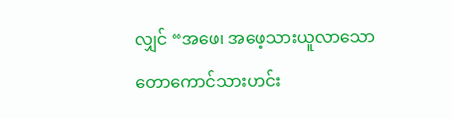လျှင် “အဖေ၊ အဖေ့သားယူလာသောတောကောင်သားဟင်း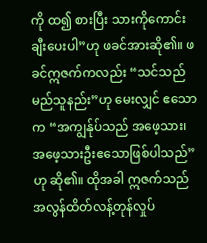ကို ထ၍ စားပြီး သားကိုကောင်းချီးပေးပါ”ဟု ဖခင်အားဆို၏။ ဖခင်ဣဇက်ကလည်း “သင်သည် မည်သူနည်း”ဟု မေးလျှင် ဧသောက “အကျွန်ုပ်သည် အဖေ့သား၊ အဖေ့သားဦးဧသောဖြစ်ပါသည်”ဟု ဆို၏။ ထိုအခါ ဣဇက်သည် အလွန်ထိတ်လန့်တုန်လှုပ်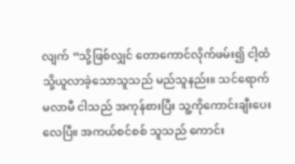လျက် “သို့ဖြစ်လျှင် တောကောင်လိုက်ဖမ်း၍ ငါ့ထံသို့ယူလာခဲ့သောသူသည် မည်သူနည်း။ သင်ရောက်မလာမီ ငါသည် အကုန်စားပြီး သူ့ကိုကောင်းချီးပေးလေပြီ။ အကယ်စင်စစ် သူသည် ကောင်း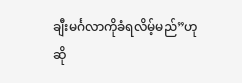ချီးမင်္ဂလာကိုခံရလိမ့်မည်”ဟု ဆို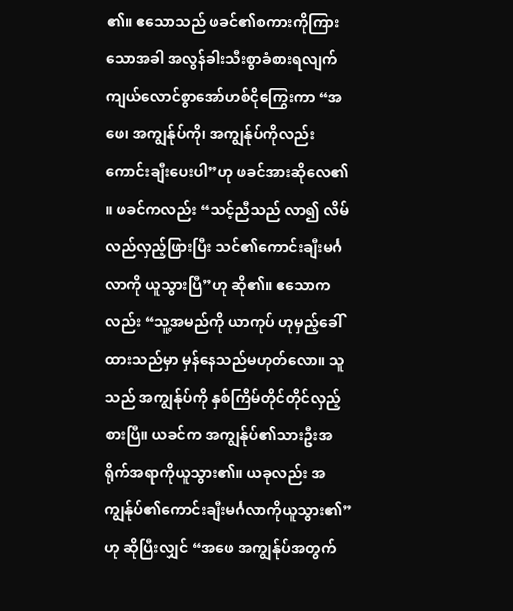၏။ ဧသောသည် ဖခင်၏စကားကိုကြားသောအခါ အလွန်ခါးသီးစွာခံစားရလျက် ကျယ်လောင်စွာအော်ဟစ်ငိုကြွေးကာ “အဖေ၊ အကျွန်ုပ်ကို၊ အကျွန်ုပ်ကိုလည်း ကောင်းချီးပေးပါ”ဟု ဖခင်အားဆိုလေ၏။ ဖခင်ကလည်း “သင့်ညီသည် လာ၍ လိမ်လည်လှည့်ဖြားပြီး သင်၏ကောင်းချီးမင်္ဂလာကို ယူသွားပြီ”ဟု ဆို၏။ ဧသောကလည်း “သူ့အမည်ကို ယာကုပ် ဟုမှည့်ခေါ်ထားသည်မှာ မှန်နေသည်မဟုတ်လော။ သူသည် အကျွန်ုပ်ကို နှစ်ကြိမ်တိုင်တိုင်လှည့်စားပြီ။ ယခင်က အကျွန်ုပ်၏သားဦးအရိုက်အရာကိုယူသွား၏။ ယခုလည်း အကျွန်ုပ်၏ကောင်းချီးမင်္ဂလာကိုယူသွား၏”ဟု ဆိုပြီးလျှင် “အဖေ အကျွန်ုပ်အတွက်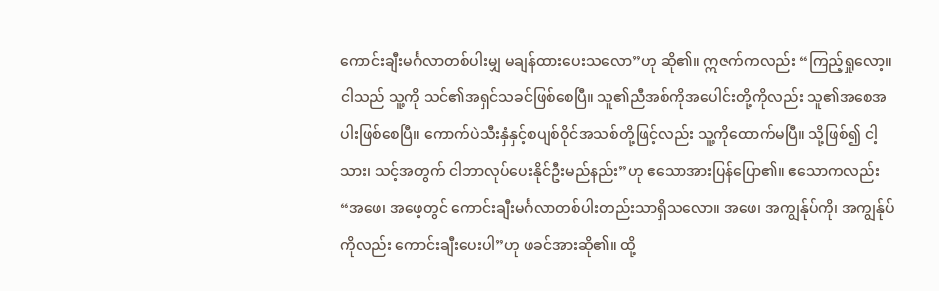ကောင်းချီးမင်္ဂလာတစ်ပါးမျှ မချန်ထားပေးသလော”ဟု ဆို၏။ ဣဇက်ကလည်း “ကြည့်ရှုလော့။ ငါသည် သူ့ကို သင်၏အရှင်သခင်ဖြစ်စေပြီ။ သူ၏ညီအစ်ကိုအပေါင်းတို့ကိုလည်း သူ၏အစေအပါးဖြစ်စေပြီ။ ကောက်ပဲသီးနှံနှင့်စပျစ်ဝိုင်အသစ်တို့ဖြင့်လည်း သူ့ကိုထောက်မပြီ။ သို့ဖြစ်၍ ငါ့သား၊ သင့်အတွက် ငါဘာလုပ်ပေးနိုင်ဦးမည်နည်း”ဟု ဧသောအားပြန်ပြော၏။ ဧသောကလည်း “အဖေ၊ အဖေ့တွင် ကောင်းချီးမင်္ဂလာတစ်ပါးတည်းသာရှိသလော။ အဖေ၊ အကျွန်ုပ်ကို၊ အကျွန်ုပ်ကိုလည်း ကောင်းချီးပေးပါ”ဟု ဖခင်အားဆို၏။ ထို့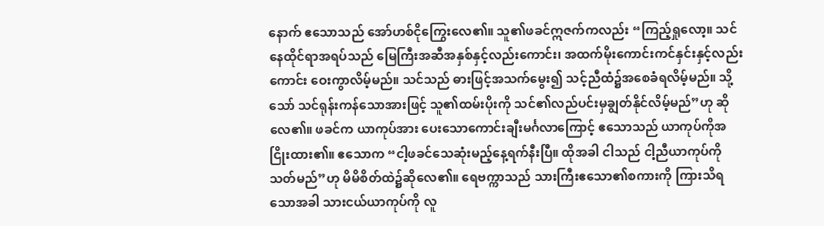နောက် ဧသောသည် အော်ဟစ်ငိုကြွေးလေ၏။ သူ၏ဖခင်ဣဇက်ကလည်း “ကြည့်ရှုလော့။ သင်နေထိုင်ရာအရပ်သည် မြေကြီးအဆီအနှစ်နှင့်လည်းကောင်း၊ အထက်မိုးကောင်းကင်နှင်းနှင့်လည်းကောင်း ဝေးကွာလိမ့်မည်။ သင်သည် ဓားဖြင့်အသက်မွေး၍ သင့်ညီထံ၌အစေခံရလိမ့်မည်။ သို့သော် သင်ရုန်းကန်သောအားဖြင့် သူ၏ထမ်းပိုးကို သင်၏လည်ပင်းမှချွတ်နိုင်လိမ့်မည်”ဟု ဆိုလေ၏။ ဖခင်က ယာကုပ်အား ပေးသောကောင်းချီးမင်္ဂလာကြောင့် ဧသောသည် ယာကုပ်ကိုအငြိုးထား၏။ ဧသောက “ငါ့ဖခင်သေဆုံးမည့်နေ့ရက်နီးပြီ။ ထိုအခါ ငါသည် ငါ့ညီယာကုပ်ကိုသတ်မည်”ဟု မိမိစိတ်ထဲ၌ဆိုလေ၏။ ရေဗက္ကာသည် သားကြီးဧသော၏စကားကို ကြားသိရသောအခါ သားငယ်ယာကုပ်ကို လူ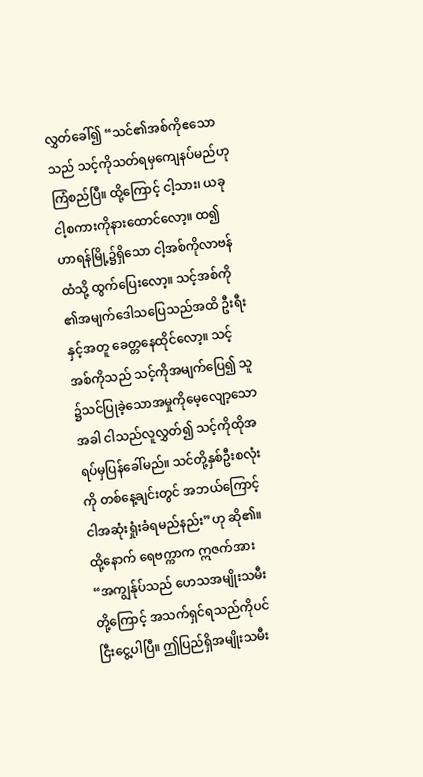လွှတ်ခေါ်၍ “သင်၏အစ်ကိုဧသောသည် သင့်ကိုသတ်ရမှကျေနပ်မည်ဟု ကြံစည်ပြီ။ ထို့ကြောင့် ငါ့သား၊ ယခု ငါ့စကားကိုနားထောင်လော့။ ထ၍ ဟာရန်မြို့၌ရှိသော ငါ့အစ်ကိုလာဗန်ထံသို့ ထွက်ပြေးလော့။ သင့်အစ်ကို၏အမျက်ဒေါသပြေသည်အထိ ဦးရီးနှင့်အတူ ခေတ္တနေထိုင်လော့။ သင့်အစ်ကိုသည် သင့်ကိုအမျက်ပြေ၍ သူ၌သင်ပြုခဲ့သောအမှုကိုမေ့လျော့သောအခါ ငါသည်လူလွှတ်၍ သင့်ကိုထိုအရပ်မှပြန်ခေါ်မည်။ သင်တို့နှစ်ဦးစလုံးကို တစ်နေ့ချင်းတွင် အဘယ်ကြောင့် ငါအဆုံးရှုံးခံရမည်နည်း”ဟု ဆို၏။ ထို့နောက် ရေဗက္ကာက ဣဇက်အား “အကျွန်ုပ်သည် ဟေသအမျိုးသမီးတို့ကြောင့် အသက်ရှင်ရသည်ကိုပင် ငြီးငွေ့ပါပြီ။ ဤပြည်ရှိအမျိုးသမီး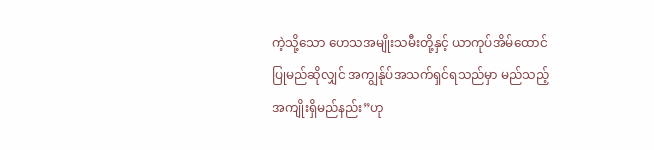ကဲ့သို့သော ဟေသအမျိုးသမီးတို့နှင့် ယာကုပ်အိမ်ထောင်ပြုမည်ဆိုလျှင် အကျွန်ုပ်အသက်ရှင်ရသည်မှာ မည်သည့်အကျိုးရှိမည်နည်း”ဟု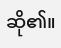ဆို၏။